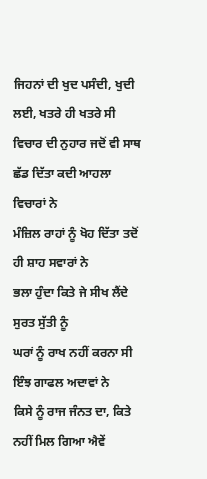ਜਿਹਨਾਂ ਦੀ ਖੁਦ ਪਸੰਦੀ, ਖੁਦੀ ਲਈ, ਖਤਰੇ ਹੀ ਖਤਰੇ ਸੀ
ਵਿਚਾਰ ਦੀ ਨੁਹਾਰ ਜਦੋਂ ਵੀ ਸਾਥ ਛੱਡ ਦਿੱਤਾ ਕਦੀ ਆਹਲਾ ਵਿਚਾਰਾਂ ਨੇ
ਮੰਜ਼ਿਲ ਰਾਹਾਂ ਨੂੰ ਖੋਹ ਦਿੱਤਾ ਤਦੋਂ ਹੀ ਸ਼ਾਹ ਸਵਾਰਾਂ ਨੇ
ਭਲਾ ਹੁੰਦਾ ਕਿਤੇ ਜੇ ਸੀਖ ਲੈਂਦੇ ਸੁਰਤ ਸੁੱਤੀ ਨੂੰ
ਘਰਾਂ ਨੂੰ ਰਾਖ ਨਹੀਂ ਕਰਨਾ ਸੀ ਇੰਝ ਗਾਫਲ ਅਦਾਵਾਂ ਨੇ
ਕਿਸੇ ਨੂੰ ਰਾਜ ਜੰਨਤ ਦਾ, ਕਿਤੇ ਨਹੀਂ ਮਿਲ ਗਿਆ ਐਵੇਂ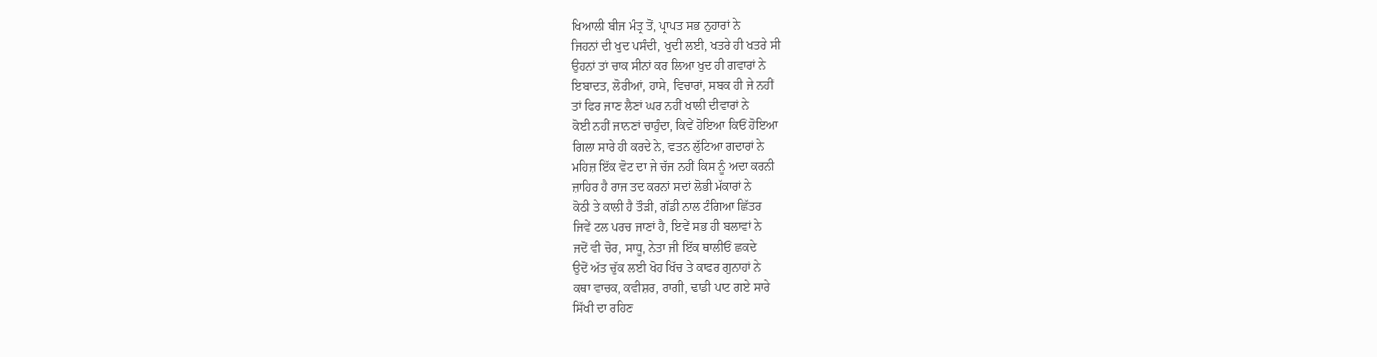ਖਿਆਲੀ ਬੀਜ ਮੰਤ੍ਰ ਤੋਂ, ਪ੍ਰਾਪਤ ਸਭ ਨੁਹਾਰਾਂ ਨੇ
ਜਿਹਨਾਂ ਦੀ ਖੁਦ ਪਸੰਦੀ, ਖੁਦੀ ਲਈ, ਖਤਰੇ ਹੀ ਖਤਰੇ ਸੀ
ਉਹਨਾਂ ਤਾਂ ਚਾਕ ਸੀਨਾਂ ਕਰ ਲਿਆ ਖੁਦ ਹੀ ਗਵਾਰਾਂ ਨੇ
ਇਬਾਦਤ, ਲੋਰੀਆਂ, ਹਾਸੇ, ਵਿਚਾਰਾਂ, ਸਬਕ ਹੀ ਜੇ ਨਹੀਂ
ਤਾਂ ਫਿਰ ਜਾਣ ਲੈਣਾਂ ਘਰ ਨਹੀਂ ਖਾਲੀ ਦੀਵਾਰਾਂ ਨੇ
ਕੋਈ ਨਹੀਂ ਜਾਨਣਾਂ ਚਾਹੁੰਦਾ, ਕਿਵੇਂ ਹੋਇਆ ਕਿਓਂ ਹੋਇਆ
ਗਿਲਾ ਸਾਰੇ ਹੀ ਕਰਦੇ ਨੇ, ਵਤਨ ਲੁੱਟਿਆ ਗਦਾਰਾਂ ਨੇ
ਮਹਿਜ਼ ਇੱਕ ਵੋਟ ਦਾ ਜੇ ਚੱਜ ਨਹੀਂ ਕਿਸ ਨੂੰ ਅਦਾ ਕਰਨੀ
ਜ਼ਾਹਿਰ ਹੈ ਰਾਜ ਤਦ ਕਰਨਾਂ ਸਦਾਂ ਲੋਭੀ ਮੱਕਾਰਾਂ ਨੇ
ਕੋਠੀ ਤੇ ਕਾਲੀ ਹੈ ਤੌੜੀ, ਗੱਡੀ ਨਾਲ ਟੰਗਿਆ ਛਿੱਤਰ
ਜਿਵੇਂ ਟਲ ਪਰਚ ਜਾਣਾਂ ਹੈ, ਇਵੇਂ ਸਭ ਹੀ ਬਲਾਵਾਂ ਨੇ
ਜਦੋਂ ਵੀ ਚੋਰ, ਸਾਧੂ, ਨੇਤਾ ਜੀ ਇੱਕ ਥਾਲੀਓਂ ਛਕਦੇ
ਉਦੋਂ ਅੱਤ ਚੁੱਕ ਲਈ ਖੋਹ ਖਿੱਚ ਤੇ ਕਾਫਰ ਗੁਨਾਹਾਂ ਨੇ
ਕਥਾ ਵਾਚਕ, ਕਵੀਸ਼ਰ, ਰਾਗੀ, ਢਾਡੀ ਪਾਟ ਗਏ ਸਾਰੇ
ਸਿੱਖੀ ਦਾ ਰਹਿਣ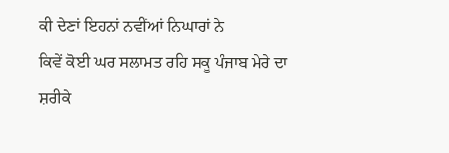ਕੀ ਦੇਣਾਂ ਇਹਨਾਂ ਨਵੀਂਆਂ ਨਿਘਾਰਾਂ ਨੇ
ਕਿਵੇਂ ਕੋਈ ਘਰ ਸਲਾਮਤ ਰਹਿ ਸਕੂ ਪੰਜਾਬ ਮੇਰੇ ਦਾ
ਸ਼ਰੀਕੇ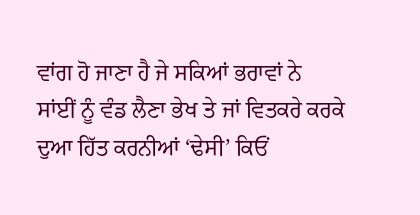ਵਾਂਗ ਹੋ ਜਾਣਾ ਹੈ ਜੇ ਸਕਿਆਂ ਭਰਾਵਾਂ ਨੇ
ਸਾਂਈਂ ਨੂੰ ਵੰਡ ਲੈਣਾ ਭੇਖ ਤੇ ਜਾਂ ਵਿਤਕਰੇ ਕਰਕੇ
ਦੁਆ ਹਿੱਤ ਕਰਨੀਆਂ ‘ਢੇਸੀ’ ਕਿਓਂ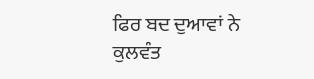ਫਿਰ ਬਦ ਦੁਆਵਾਂ ਨੇ
ਕੁਲਵੰਤ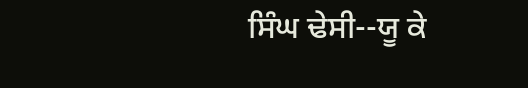ਸਿੰਘ ਢੇਸੀ--ਯੂ ਕੇ